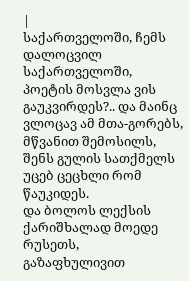|
საქართველოში, ჩემს დალოცვილ საქართველოში, პოეტის მოსვლა ვის გაუკვირდეს?.. და მაინც ვლოცავ ამ მთა-გორებს, მწვანით შემოსილს, შენს გულის სათქმელს უცებ ცეცხლი რომ წაუკიდეს.
და ბოლოს ლექსის ქარიშხალად მოედე რუსეთს, გაზაფხულივით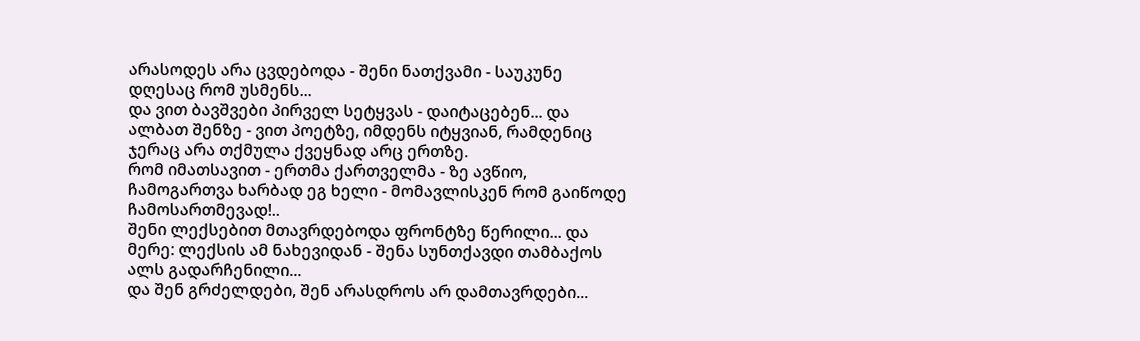არასოდეს არა ცვდებოდა - შენი ნათქვამი - საუკუნე დღესაც რომ უსმენს...
და ვით ბავშვები პირველ სეტყვას - დაიტაცებენ... და ალბათ შენზე - ვით პოეტზე, იმდენს იტყვიან, რამდენიც ჯერაც არა თქმულა ქვეყნად არც ერთზე.
რომ იმათსავით - ერთმა ქართველმა - ზე ავწიო, ჩამოგართვა ხარბად ეგ ხელი - მომავლისკენ რომ გაიწოდე ჩამოსართმევად!..
შენი ლექსებით მთავრდებოდა ფრონტზე წერილი... და მერე: ლექსის ამ ნახევიდან - შენა სუნთქავდი თამბაქოს ალს გადარჩენილი...
და შენ გრძელდები, შენ არასდროს არ დამთავრდები...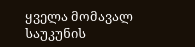ყველა მომავალ საუკუნის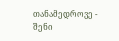თანამედროვე - შენი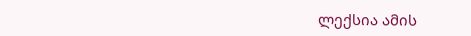ლექსია ამის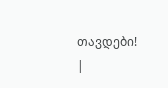თავდები! |